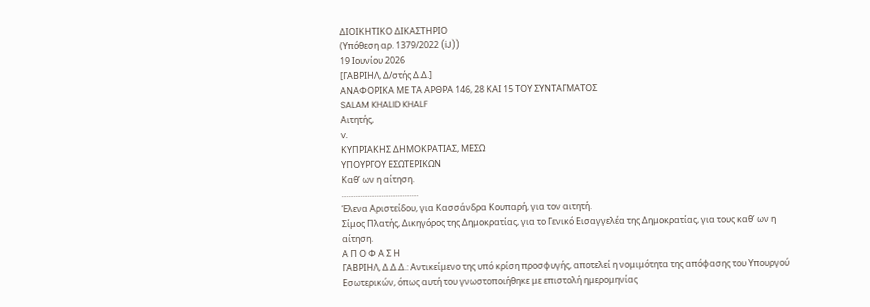ΔΙΟΙΚΗΤΙΚΟ ΔΙΚΑΣΤΗΡΙΟ
(Υπόθεση αρ. 1379/2022 (iJ))
19 Ιουνίου 2026
[ΓΑΒΡΙΗΛ, Δ/στής Δ.Δ.]
ΑΝΑΦΟΡΙΚΑ ΜΕ ΤΑ AΡΘΡΑ 146, 28 ΚΑΙ 15 ΤΟΥ ΣΥΝΤΑΓΜΑΤΟΣ
SALAM KHALID KHALF
Αιτητής,
v.
ΚΥΠΡΙΑΚΗΣ ΔΗΜΟΚΡΑΤΙΑΣ, ΜΕΣΩ
ΥΠΟΥΡΓΟΥ ΕΣΩΤΕΡΙΚΩΝ
Καθ’ ων η αίτηση.
……………………………
Έλενα Αριστείδου, για Κασσάνδρα Κουπαρή, για τον αιτητή.
Σίμος Πλατής, Δικηγόρος της Δημοκρατίας, για το Γενικό Εισαγγελέα της Δημοκρατίας, για τους καθ’ ων η αίτηση.
Α Π Ο Φ Α Σ Η
ΓΑΒΡΙΗΛ, Δ.Δ.Δ.: Αντικείμενο της υπό κρίση προσφυγής, αποτελεί η νομιμότητα της απόφασης του Υπουργού Εσωτερικών, όπως αυτή του γνωστοποιήθηκε με επιστολή ημερομηνίας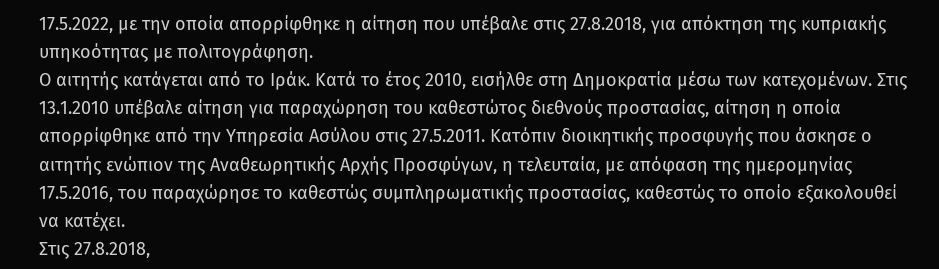17.5.2022, με την οποία απορρίφθηκε η αίτηση που υπέβαλε στις 27.8.2018, για απόκτηση της κυπριακής υπηκοότητας με πολιτογράφηση.
Ο αιτητής κατάγεται από το Ιράκ. Κατά το έτος 2010, εισήλθε στη Δημοκρατία μέσω των κατεχομένων. Στις 13.1.2010 υπέβαλε αίτηση για παραχώρηση του καθεστώτος διεθνούς προστασίας, αίτηση η οποία απορρίφθηκε από την Υπηρεσία Ασύλου στις 27.5.2011. Κατόπιν διοικητικής προσφυγής που άσκησε ο αιτητής ενώπιον της Αναθεωρητικής Αρχής Προσφύγων, η τελευταία, με απόφαση της ημερομηνίας 17.5.2016, του παραχώρησε το καθεστώς συμπληρωματικής προστασίας, καθεστώς το οποίο εξακολουθεί να κατέχει.
Στις 27.8.2018,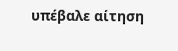υπέβαλε αίτηση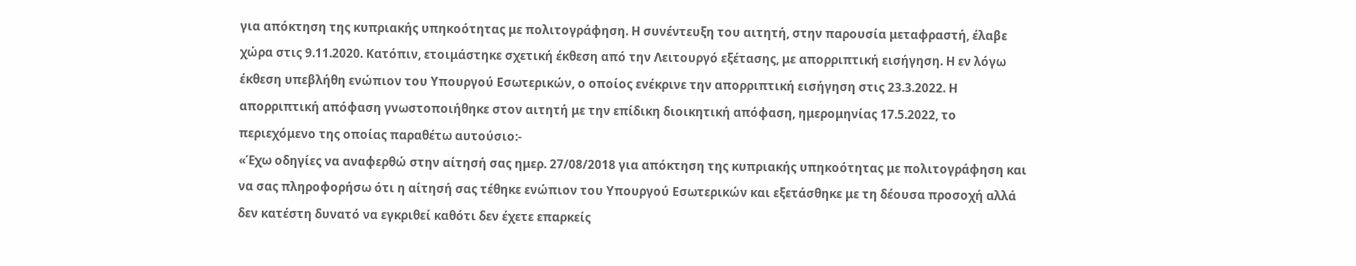για απόκτηση της κυπριακής υπηκοότητας με πολιτογράφηση. Η συνέντευξη του αιτητή, στην παρουσία μεταφραστή, έλαβε χώρα στις 9.11.2020. Κατόπιν, ετοιμάστηκε σχετική έκθεση από την Λειτουργό εξέτασης, με απορριπτική εισήγηση. Η εν λόγω έκθεση υπεβλήθη ενώπιον του Υπουργού Εσωτερικών, ο οποίος ενέκρινε την απορριπτική εισήγηση στις 23.3.2022. Η απορριπτική απόφαση γνωστοποιήθηκε στον αιτητή με την επίδικη διοικητική απόφαση, ημερομηνίας 17.5.2022, το περιεχόμενο της οποίας παραθέτω αυτούσιο:-
«Έχω οδηγίες να αναφερθώ στην αίτησή σας ημερ. 27/08/2018 για απόκτηση της κυπριακής υπηκοότητας με πολιτογράφηση και να σας πληροφορήσω ότι η αίτησή σας τέθηκε ενώπιον του Υπουργού Εσωτερικών και εξετάσθηκε με τη δέουσα προσοχή αλλά δεν κατέστη δυνατό να εγκριθεί καθότι δεν έχετε επαρκείς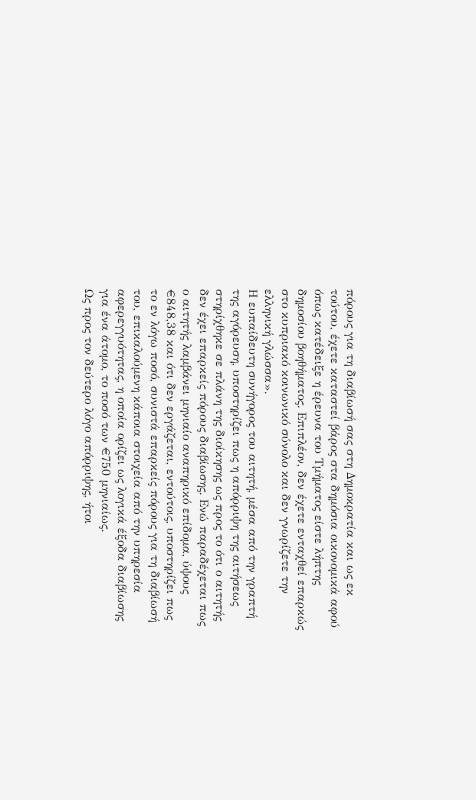πόρους για τη διαβίωσή σας στη Δημοκρατία και ως εκ τούτου, έχετε καταστεί βάρος στα δημόσια οικονομικά αφού όπως κατέδειξε η έρευνα του Τμήματος είστε λήπτης δημοσίου βοηθήματος. Επιπλέον, δεν έχετε ενταχθεί επαρκώς στο κυπριακό κοινωνικό σύνολο και δεν γνωρίζετε την ελληνική γλώσσα».
Η ευπαίδευτη συνήγορος του αιτητή, μέσα από την γραπτή της αγόρευση, υποστηρίζει πως η απόρριψη της αιτήσεως στηρίχθηκε σε πλάνη της διοίκησης ως προς το ότι ο αιτητής δεν έχει επαρκείς πόρους διαβίωσης. Ενώ παραδέχεται πως ο αιτητής λαμβάνει μηνιαίο αναπηρικό επίδομα, ύψους €848,38 και ότι δεν εργάζεται, εντούτοις, υποστηρίζει πως το εν λόγω ποσό, συνιστά επαρκείς πόρους για τη διαβίωσή του, επικαλούμενη κάποια στοιχεία από την υπηρεσία αφερεγγυότητας, η οποία ορίζει ως λογικά έξοδα διαβίωσης για ένα άτομο, το ποσό των €750 μηνιαίως.
Ως προς τον δεύτερο λόγο απόρριψης, ήτοι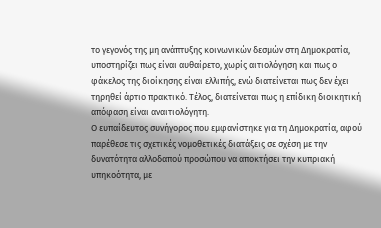το γεγονός της μη ανάπτυξης κοινωνικών δεσμών στη Δημοκρατία, υποστηρίζει πως είναι αυθαίρετο, χωρίς αιτιολόγηση και πως ο φάκελος της διοίκησης είναι ελλιπής, ενώ διατείνεται πως δεν έχει τηρηθεί άρτιο πρακτικό. Τέλος, διατείνεται πως η επίδικη διοικητική απόφαση είναι αναιτιολόγητη.
Ο ευπαίδευτος συνήγορος που εμφανίστηκε για τη Δημοκρατία, αφού παρέθεσε τις σχετικές νομοθετικές διατάξεις σε σχέση με την δυνατότητα αλλοδαπού προσώπου να αποκτήσει την κυπριακή υπηκοότητα, με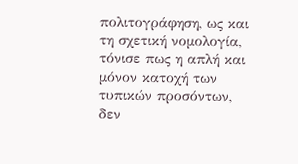πολιτογράφηση, ως και τη σχετική νομολογία, τόνισε πως η απλή και μόνον κατοχή των τυπικών προσόντων, δεν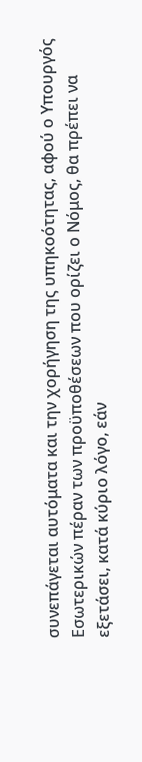συνεπάγεται αυτόματα και την χορήγηση της υπηκοότητας, αφού ο Υπουργός Εσωτερικών πέραν των προϋποθέσεων που ορίζει ο Νόμος, θα πρέπει να εξετάσει, κατά κύριο λόγο, εάν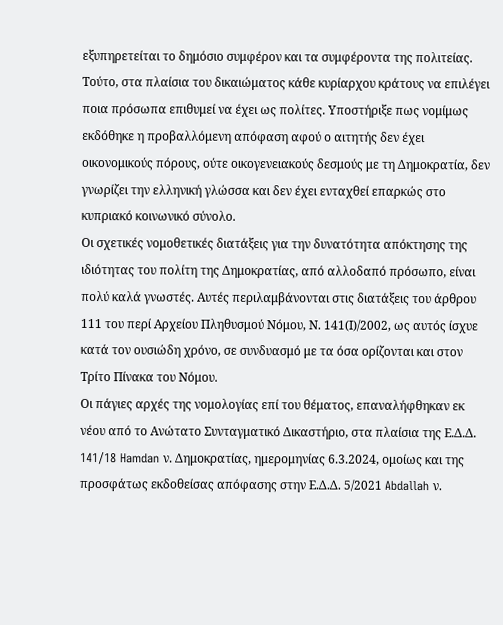εξυπηρετείται το δημόσιο συμφέρον και τα συμφέροντα της πολιτείας. Τούτο, στα πλαίσια του δικαιώματος κάθε κυρίαρχου κράτους να επιλέγει ποια πρόσωπα επιθυμεί να έχει ως πολίτες. Υποστήριξε πως νομίμως εκδόθηκε η προβαλλόμενη απόφαση αφού ο αιτητής δεν έχει οικονομικούς πόρους, ούτε οικογενειακούς δεσμούς με τη Δημοκρατία, δεν γνωρίζει την ελληνική γλώσσα και δεν έχει ενταχθεί επαρκώς στο κυπριακό κοινωνικό σύνολο.
Οι σχετικές νομοθετικές διατάξεις για την δυνατότητα απόκτησης της ιδιότητας του πολίτη της Δημοκρατίας, από αλλοδαπό πρόσωπο, είναι πολύ καλά γνωστές. Αυτές περιλαμβάνονται στις διατάξεις του άρθρου 111 του περί Αρχείου Πληθυσμού Νόμου, Ν. 141(Ι)/2002, ως αυτός ίσχυε κατά τον ουσιώδη χρόνο, σε συνδυασμό με τα όσα ορίζονται και στον Τρίτο Πίνακα του Νόμου.
Οι πάγιες αρχές της νομολογίας επί του θέματος, επαναλήφθηκαν εκ νέου από το Ανώτατο Συνταγματικό Δικαστήριο, στα πλαίσια της Ε.Δ.Δ. 141/18 Hamdan ν. Δημοκρατίας, ημερομηνίας 6.3.2024, ομοίως και της προσφάτως εκδοθείσας απόφασης στην Ε.Δ.Δ. 5/2021 Abdallah ν.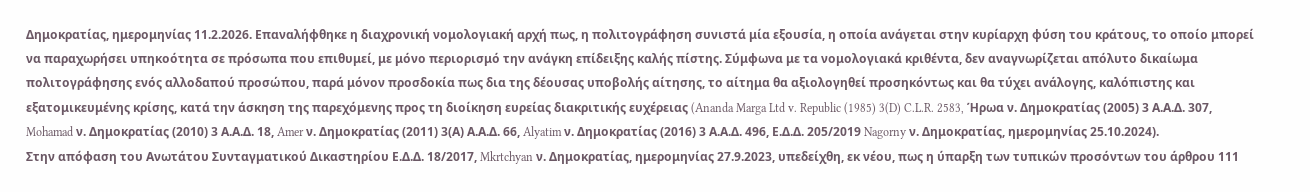Δημοκρατίας, ημερομηνίας 11.2.2026. Επαναλήφθηκε η διαχρονική νομολογιακή αρχή πως, η πολιτογράφηση συνιστά μία εξουσία, η οποία ανάγεται στην κυρίαρχη φύση του κράτους, το οποίο μπορεί να παραχωρήσει υπηκοότητα σε πρόσωπα που επιθυμεί, με μόνο περιορισμό την ανάγκη επίδειξης καλής πίστης. Σύμφωνα με τα νομολογιακά κριθέντα, δεν αναγνωρίζεται απόλυτο δικαίωμα πολιτογράφησης ενός αλλοδαπού προσώπου, παρά μόνον προσδοκία πως δια της δέουσας υποβολής αίτησης, το αίτημα θα αξιολογηθεί προσηκόντως και θα τύχει ανάλογης, καλόπιστης και εξατομικευμένης κρίσης, κατά την άσκηση της παρεχόμενης προς τη διοίκηση ευρείας διακριτικής ευχέρειας (Ananda Marga Ltd v. Republic (1985) 3(D) C.L.R. 2583, Ήρωα ν. Δημοκρατίας (2005) 3 Α.Α.Δ. 307, Mohamad ν. Δημοκρατίας (2010) 3 Α.Α.Δ. 18, Amer ν. Δημοκρατίας (2011) 3(Α) Α.Α.Δ. 66, Alyatim ν. Δημοκρατίας (2016) 3 Α.Α.Δ. 496, Ε.Δ.Δ. 205/2019 Nagorny ν. Δημοκρατίας, ημερομηνίας 25.10.2024).
Στην απόφαση του Ανωτάτου Συνταγματικού Δικαστηρίου Ε.Δ.Δ. 18/2017, Mkrtchyan ν. Δημοκρατίας, ημερομηνίας 27.9.2023, υπεδείχθη, εκ νέου, πως η ύπαρξη των τυπικών προσόντων του άρθρου 111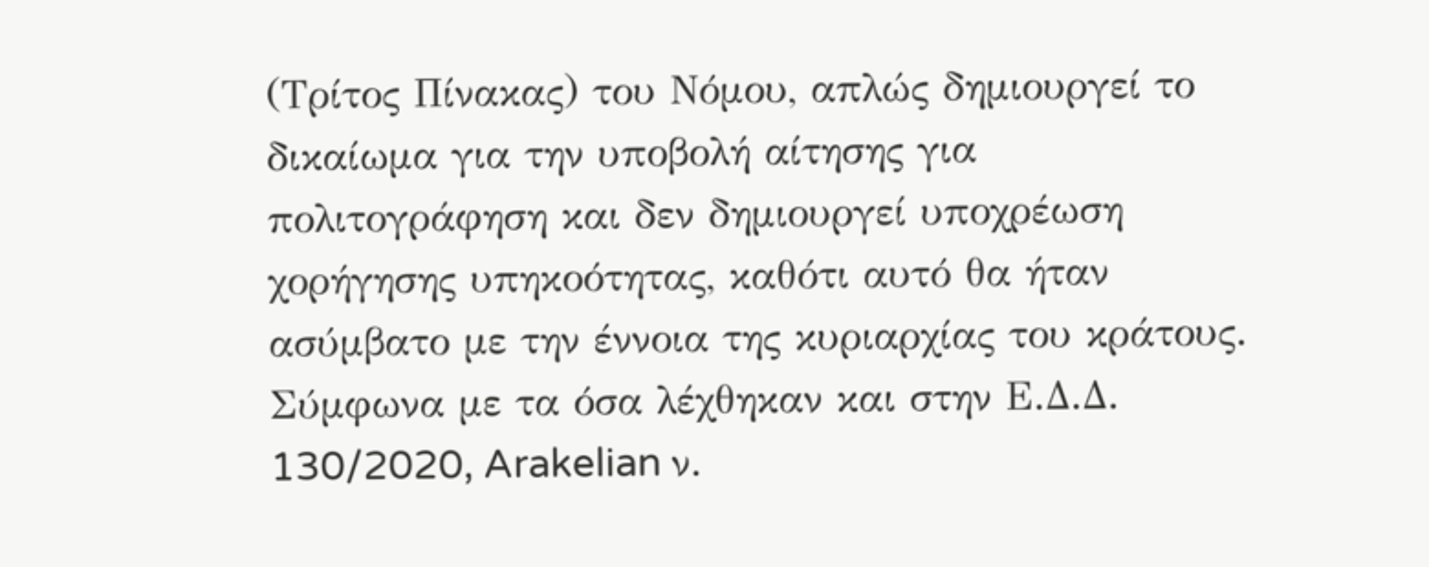(Τρίτος Πίνακας) του Νόμου, απλώς δημιουργεί το δικαίωμα για την υποβολή αίτησης για πολιτογράφηση και δεν δημιουργεί υποχρέωση χορήγησης υπηκοότητας, καθότι αυτό θα ήταν ασύμβατο με την έννοια της κυριαρχίας του κράτους.
Σύμφωνα με τα όσα λέχθηκαν και στην Ε.Δ.Δ. 130/2020, Arakelian ν.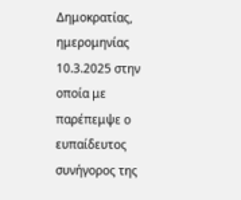Δημοκρατίας, ημερομηνίας 10.3.2025 στην οποία με παρέπεμψε ο ευπαίδευτος συνήγορος της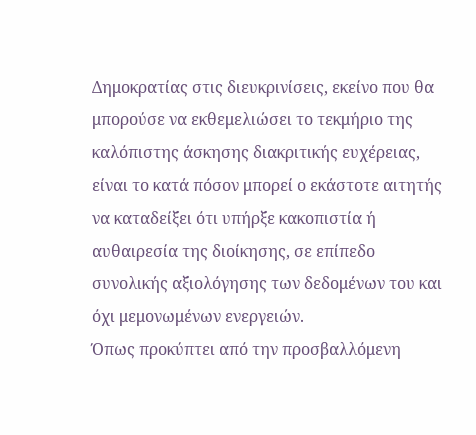Δημοκρατίας στις διευκρινίσεις, εκείνο που θα μπορούσε να εκθεμελιώσει το τεκμήριο της καλόπιστης άσκησης διακριτικής ευχέρειας, είναι το κατά πόσον μπορεί ο εκάστοτε αιτητής να καταδείξει ότι υπήρξε κακοπιστία ή αυθαιρεσία της διοίκησης, σε επίπεδο συνολικής αξιολόγησης των δεδομένων του και όχι μεμονωμένων ενεργειών.
Όπως προκύπτει από την προσβαλλόμενη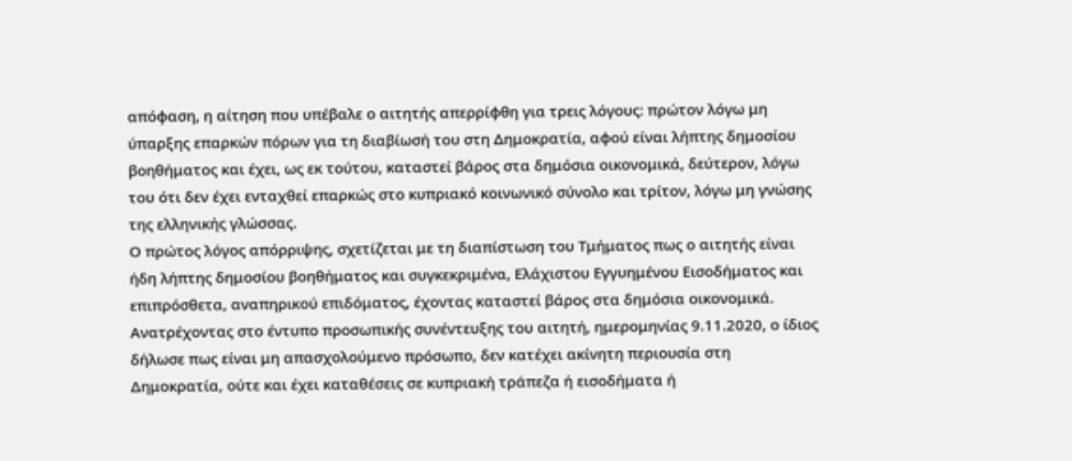απόφαση, η αίτηση που υπέβαλε ο αιτητής απερρίφθη για τρεις λόγους: πρώτον λόγω μη ύπαρξης επαρκών πόρων για τη διαβίωσή του στη Δημοκρατία, αφού είναι λήπτης δημοσίου βοηθήματος και έχει, ως εκ τούτου, καταστεί βάρος στα δημόσια οικονομικά, δεύτερον, λόγω του ότι δεν έχει ενταχθεί επαρκώς στο κυπριακό κοινωνικό σύνολο και τρίτον, λόγω μη γνώσης της ελληνικής γλώσσας.
Ο πρώτος λόγος απόρριψης, σχετίζεται με τη διαπίστωση του Τμήματος πως ο αιτητής είναι ήδη λήπτης δημοσίου βοηθήματος και συγκεκριμένα, Ελάχιστου Εγγυημένου Εισοδήματος και επιπρόσθετα, αναπηρικού επιδόματος, έχοντας καταστεί βάρος στα δημόσια οικονομικά.
Ανατρέχοντας στο έντυπο προσωπικής συνέντευξης του αιτητή, ημερομηνίας 9.11.2020, ο ίδιος δήλωσε πως είναι μη απασχολούμενο πρόσωπο, δεν κατέχει ακίνητη περιουσία στη Δημοκρατία, ούτε και έχει καταθέσεις σε κυπριακή τράπεζα ή εισοδήματα ή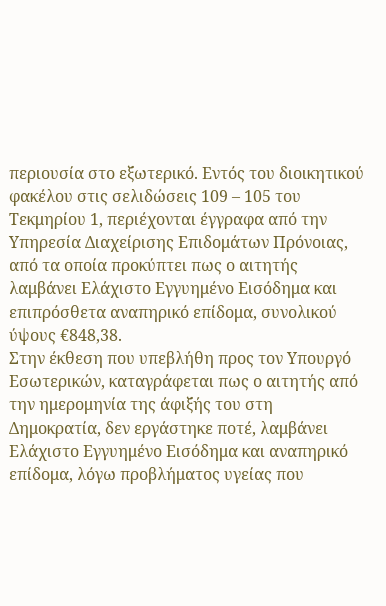περιουσία στο εξωτερικό. Εντός του διοικητικού φακέλου στις σελιδώσεις 109 – 105 του Τεκμηρίου 1, περιέχονται έγγραφα από την Υπηρεσία Διαχείρισης Επιδομάτων Πρόνοιας, από τα οποία προκύπτει πως ο αιτητής λαμβάνει Ελάχιστο Εγγυημένο Εισόδημα και επιπρόσθετα αναπηρικό επίδομα, συνολικού ύψους €848,38.
Στην έκθεση που υπεβλήθη προς τον Υπουργό Εσωτερικών, καταγράφεται πως ο αιτητής από την ημερομηνία της άφιξής του στη Δημοκρατία, δεν εργάστηκε ποτέ, λαμβάνει Ελάχιστο Εγγυημένο Εισόδημα και αναπηρικό επίδομα, λόγω προβλήματος υγείας που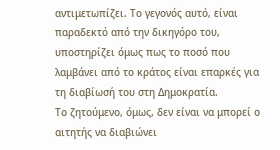αντιμετωπίζει. Το γεγονός αυτό, είναι παραδεκτό από την δικηγόρο του, υποστηρίζει όμως πως το ποσό που λαμβάνει από το κράτος είναι επαρκές για τη διαβίωσή του στη Δημοκρατία.
Το ζητούμενο, όμως, δεν είναι να μπορεί ο αιτητής να διαβιώνει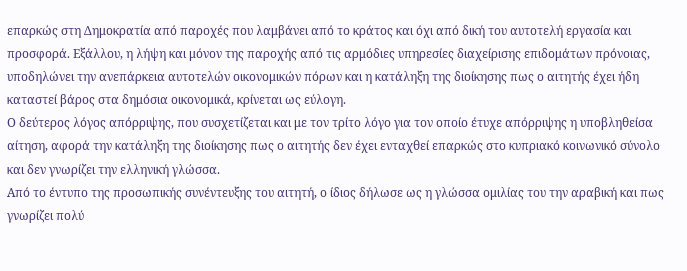επαρκώς στη Δημοκρατία από παροχές που λαμβάνει από το κράτος και όχι από δική του αυτοτελή εργασία και προσφορά. Εξάλλου, η λήψη και μόνον της παροχής από τις αρμόδιες υπηρεσίες διαχείρισης επιδομάτων πρόνοιας, υποδηλώνει την ανεπάρκεια αυτοτελών οικονομικών πόρων και η κατάληξη της διοίκησης πως ο αιτητής έχει ήδη καταστεί βάρος στα δημόσια οικονομικά, κρίνεται ως εύλογη.
Ο δεύτερος λόγος απόρριψης, που συσχετίζεται και με τον τρίτο λόγο για τον οποίο έτυχε απόρριψης η υποβληθείσα αίτηση, αφορά την κατάληξη της διοίκησης πως ο αιτητής δεν έχει ενταχθεί επαρκώς στο κυπριακό κοινωνικό σύνολο και δεν γνωρίζει την ελληνική γλώσσα.
Από το έντυπο της προσωπικής συνέντευξης του αιτητή, ο ίδιος δήλωσε ως η γλώσσα ομιλίας του την αραβική και πως γνωρίζει πολύ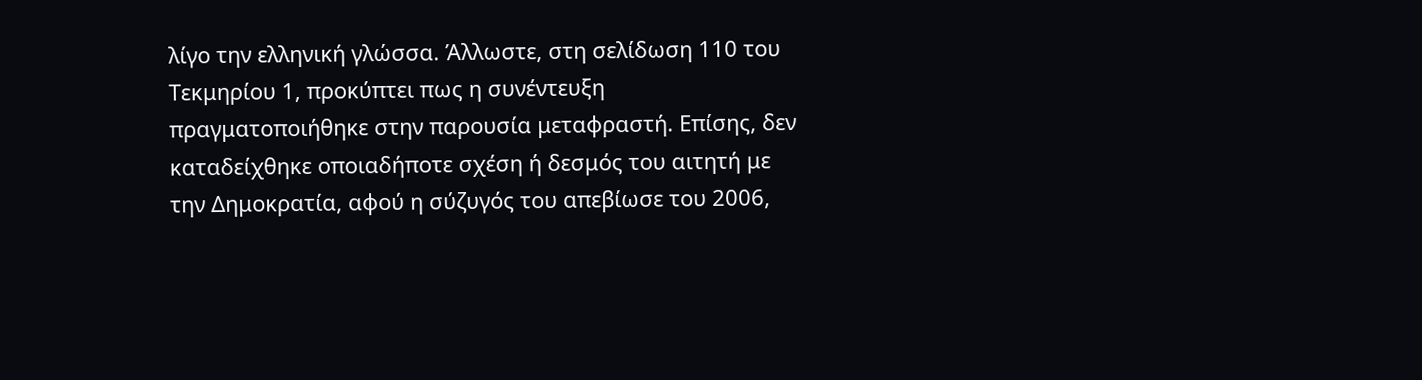λίγο την ελληνική γλώσσα. Άλλωστε, στη σελίδωση 110 του Τεκμηρίου 1, προκύπτει πως η συνέντευξη πραγματοποιήθηκε στην παρουσία μεταφραστή. Επίσης, δεν καταδείχθηκε οποιαδήποτε σχέση ή δεσμός του αιτητή με την Δημοκρατία, αφού η σύζυγός του απεβίωσε του 2006,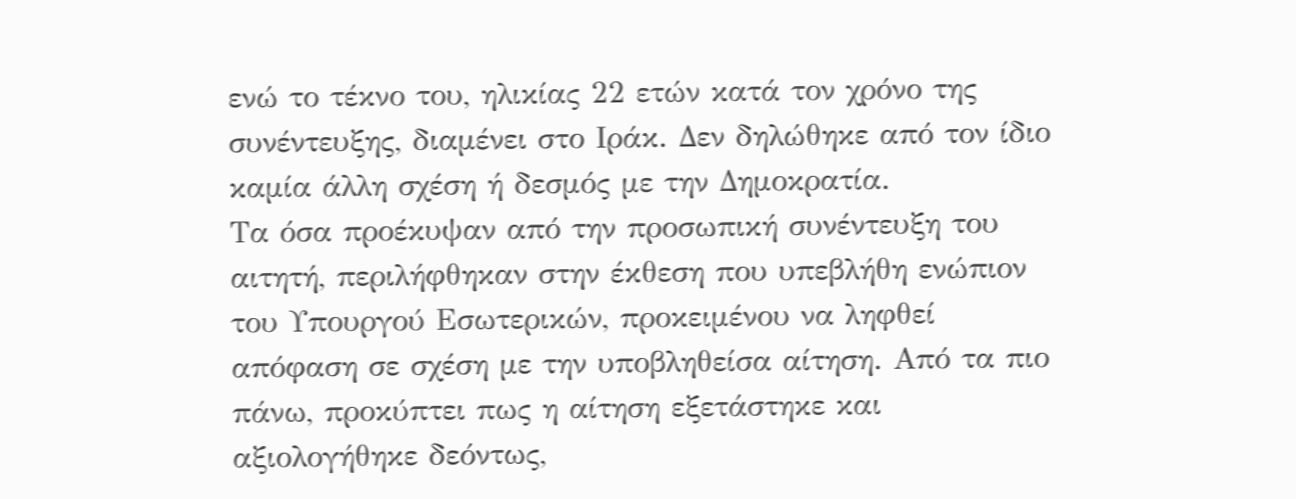ενώ το τέκνο του, ηλικίας 22 ετών κατά τον χρόνο της συνέντευξης, διαμένει στο Ιράκ. Δεν δηλώθηκε από τον ίδιο καμία άλλη σχέση ή δεσμός με την Δημοκρατία.
Τα όσα προέκυψαν από την προσωπική συνέντευξη του αιτητή, περιλήφθηκαν στην έκθεση που υπεβλήθη ενώπιον του Υπουργού Εσωτερικών, προκειμένου να ληφθεί απόφαση σε σχέση με την υποβληθείσα αίτηση. Από τα πιο πάνω, προκύπτει πως η αίτηση εξετάστηκε και αξιολογήθηκε δεόντως,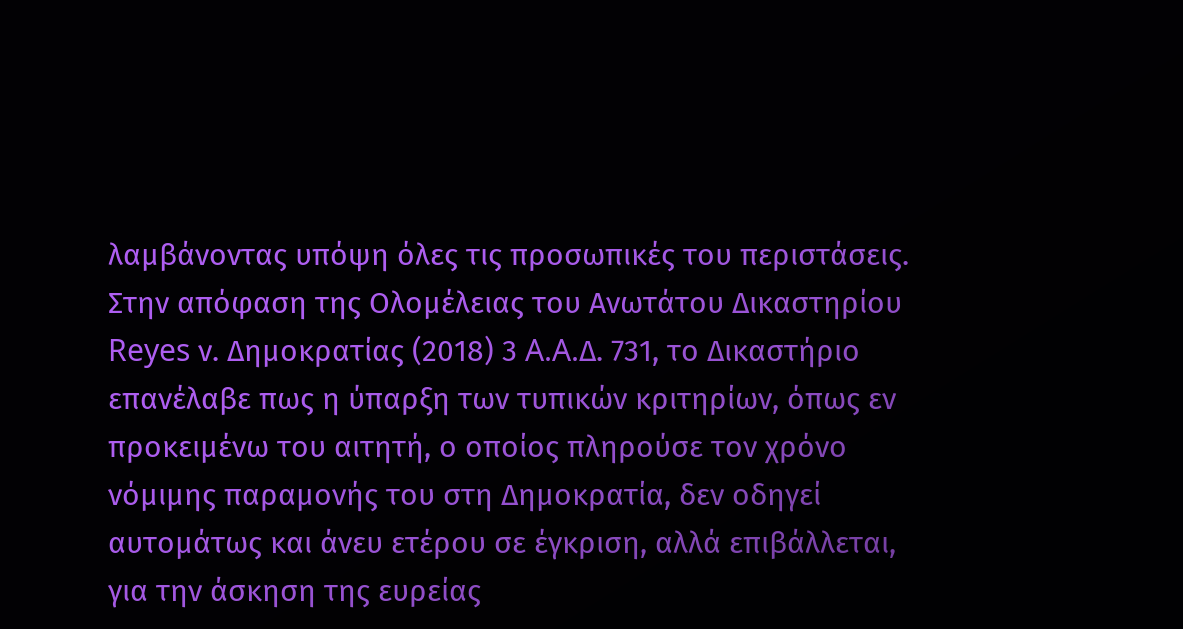λαμβάνοντας υπόψη όλες τις προσωπικές του περιστάσεις.
Στην απόφαση της Ολομέλειας του Ανωτάτου Δικαστηρίου Reyes ν. Δημοκρατίας (2018) 3 A.A.Δ. 731, το Δικαστήριο επανέλαβε πως η ύπαρξη των τυπικών κριτηρίων, όπως εν προκειμένω του αιτητή, ο οποίος πληρούσε τον χρόνο νόμιμης παραμονής του στη Δημοκρατία, δεν οδηγεί αυτομάτως και άνευ ετέρου σε έγκριση, αλλά επιβάλλεται, για την άσκηση της ευρείας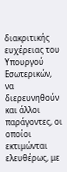διακριτικής ευχέρειας του Υπουργού Εσωτερικών, να διερευνηθούν και άλλοι παράγοντες, οι οποίοι εκτιμώνται ελευθέρως, με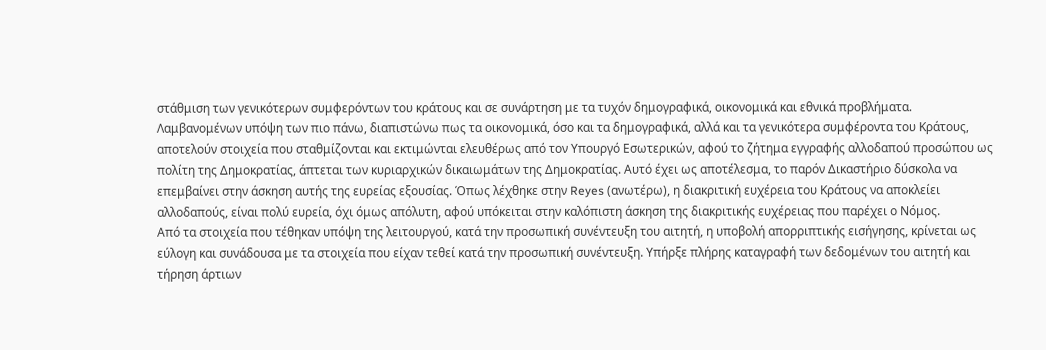στάθμιση των γενικότερων συμφερόντων του κράτους και σε συνάρτηση με τα τυχόν δημογραφικά, οικονομικά και εθνικά προβλήματα.
Λαμβανομένων υπόψη των πιο πάνω, διαπιστώνω πως τα οικονομικά, όσο και τα δημογραφικά, αλλά και τα γενικότερα συμφέροντα του Κράτους, αποτελούν στοιχεία που σταθμίζονται και εκτιμώνται ελευθέρως από τον Υπουργό Εσωτερικών, αφού το ζήτημα εγγραφής αλλοδαπού προσώπου ως πολίτη της Δημοκρατίας, άπτεται των κυριαρχικών δικαιωμάτων της Δημοκρατίας. Αυτό έχει ως αποτέλεσμα, το παρόν Δικαστήριο δύσκολα να επεμβαίνει στην άσκηση αυτής της ευρείας εξουσίας. Όπως λέχθηκε στην Reyes (ανωτέρω), η διακριτική ευχέρεια του Κράτους να αποκλείει αλλοδαπούς, είναι πολύ ευρεία, όχι όμως απόλυτη, αφού υπόκειται στην καλόπιστη άσκηση της διακριτικής ευχέρειας που παρέχει ο Νόμος.
Από τα στοιχεία που τέθηκαν υπόψη της λειτουργού, κατά την προσωπική συνέντευξη του αιτητή, η υποβολή απορριπτικής εισήγησης, κρίνεται ως εύλογη και συνάδουσα με τα στοιχεία που είχαν τεθεί κατά την προσωπική συνέντευξη. Υπήρξε πλήρης καταγραφή των δεδομένων του αιτητή και τήρηση άρτιων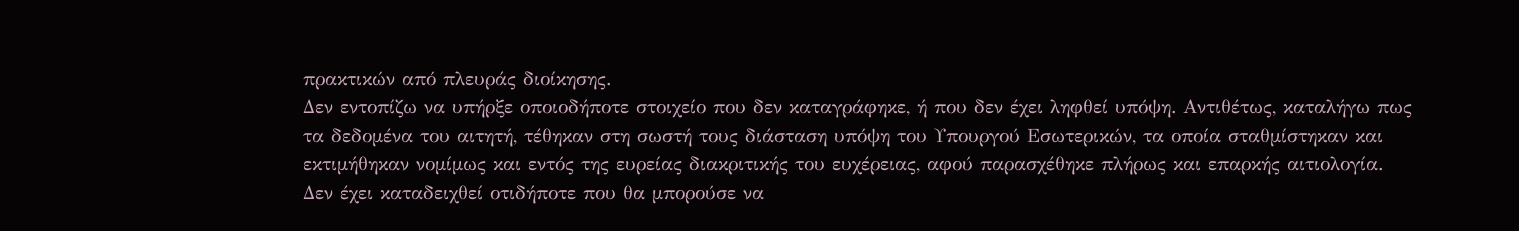πρακτικών από πλευράς διοίκησης.
Δεν εντοπίζω να υπήρξε οποιοδήποτε στοιχείο που δεν καταγράφηκε, ή που δεν έχει ληφθεί υπόψη. Αντιθέτως, καταλήγω πως τα δεδομένα του αιτητή, τέθηκαν στη σωστή τους διάσταση υπόψη του Υπουργού Εσωτερικών, τα οποία σταθμίστηκαν και εκτιμήθηκαν νομίμως και εντός της ευρείας διακριτικής του ευχέρειας, αφού παρασχέθηκε πλήρως και επαρκής αιτιολογία.
Δεν έχει καταδειχθεί οτιδήποτε που θα μπορούσε να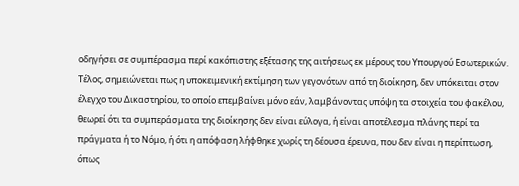οδηγήσει σε συμπέρασμα περί κακόπιστης εξέτασης της αιτήσεως εκ μέρους του Υπουργού Εσωτερικών.
Τέλος, σημειώνεται πως η υποκειμενική εκτίμηση των γεγονότων από τη διοίκηση, δεν υπόκειται στον έλεγχο του Δικαστηρίου, το οποίο επεμβαίνει μόνο εάν, λαμβάνοντας υπόψη τα στοιχεία του φακέλου, θεωρεί ότι τα συμπεράσματα της διοίκησης δεν είναι εύλογα, ή είναι αποτέλεσμα πλάνης περί τα πράγματα ή το Νόμο, ή ότι η απόφαση λήφθηκε χωρίς τη δέουσα έρευνα, που δεν είναι η περίπτωση, όπως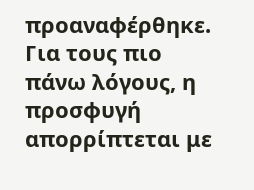προαναφέρθηκε.
Για τους πιο πάνω λόγους, η προσφυγή απορρίπτεται με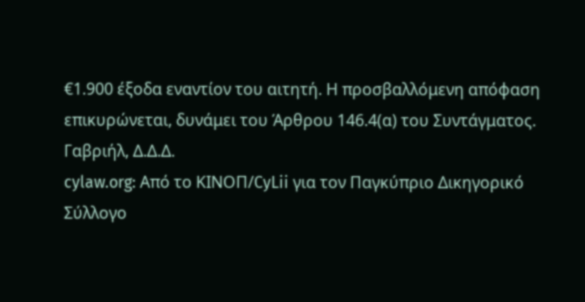€1.900 έξοδα εναντίον του αιτητή. Η προσβαλλόμενη απόφαση επικυρώνεται, δυνάμει του Άρθρου 146.4(α) του Συντάγματος.
Γαβριήλ, Δ.Δ.Δ.
cylaw.org: Από το ΚΙΝOΠ/CyLii για τον Παγκύπριο Δικηγορικό Σύλλογο